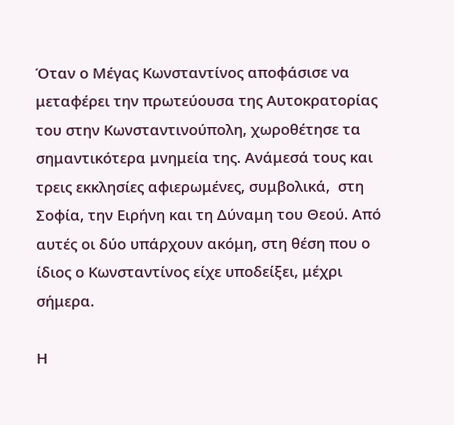Όταν ο Μέγας Κωνσταντίνος αποφάσισε να μεταφέρει την πρωτεύουσα της Αυτοκρατορίας του στην Κωνσταντινούπολη, χωροθέτησε τα σημαντικότερα μνημεία της. Ανάμεσά τους και τρεις εκκλησίες αφιερωμένες, συμβολικά,  στη Σοφία, την Ειρήνη και τη Δύναμη του Θεού. Από αυτές οι δύο υπάρχουν ακόμη, στη θέση που ο ίδιος ο Κωνσταντίνος είχε υποδείξει, μέχρι σήμερα.

Η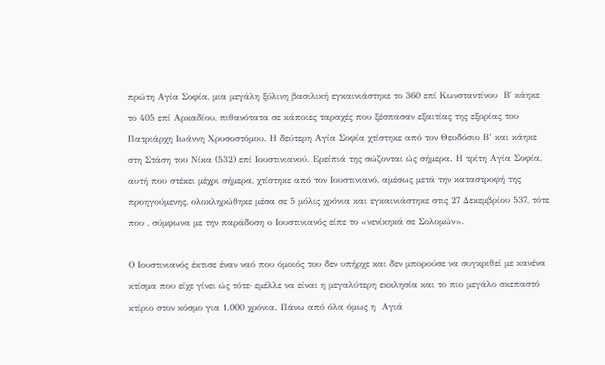πρώτη Αγία Σοφία, μια μεγάλη ξύλινη βασιλική εγκαινιάστηκε το 360 επί Κωνσταντίνου  Β΄ κάηκε το 405 επί Αρκαδίου, πιθανότατα σε κάποιες ταραχές που ξέσπασαν εξαιτίας της εξορίας του Πατριάρχη Ιωάννη Χρυσοστόμου. Η δεύτερη Αγία Σοφία χτίστηκε από τον Θεοδόσιο Β’ και κάηκε στη Στάση του Νίκα (532) επί Ιουστινιανού. Ερείπιά της σώζονται ώς σήμερα. Η τρίτη Αγία Σοφία, αυτή που στέκει μέχρι σήμερα, χτίστηκε από τον Ιουστινιανό, αμέσως μετά την καταστροφή της προηγούμενης, ολοκληρώθηκε μέσα σε 5 μόλις χρόνια και εγκαινιάστηκε στις 27 Δεκεμβρίου 537, τότε που , σύμφωνα με την παράδοση ο Ιουστινιανός είπε το «νενίκηκά σε Σολομών».

Ο Ιουστινιανός έκτισε έναν ναό που όμοιός του δεν υπήρχε και δεν μπορούσε να συγκριθεί με κανένα κτίσμα που είχε γίνει ώς τότε‧ εμέλλε να είναι η μεγαλύτερη εκκλησία και το πιο μεγάλο σκεπαστό κτίριο στον κόσμο για 1.000 χρόνια. Πάνω από όλα όμως η  Αγιά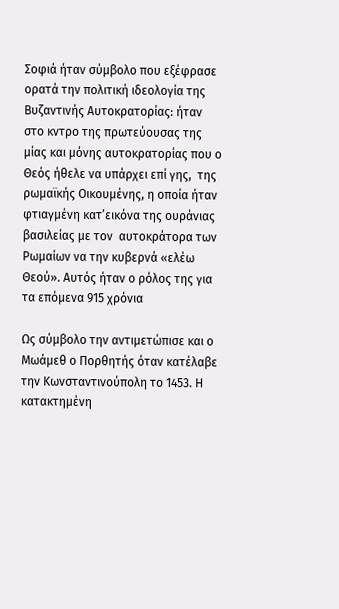Σοφιά ήταν σύμβολο που εξέφρασε ορατά την πολιτική ιδεολογία της Βυζαντινής Αυτοκρατορίας: ήταν στο κντρο της πρωτεύουσας της μίας και μόνης αυτοκρατορίας που ο Θεός ήθελε να υπάρχει επί γης,  της ρωμαϊκής Οικουμένης, η οποία ήταν φτιαγμένη κατ’εικόνα της ουράνιας βασιλείας με τον  αυτοκράτορα των Ρωμαίων να την κυβερνά «ελέω Θεού». Αυτός ήταν ο ρόλος της για τα επόμενα 915 χρόνια

Ως σύμβολο την αντιμετώπισε και ο Μωάμεθ ο Πορθητής όταν κατέλαβε την Κωνσταντινούπολη το 1453. Η κατακτημένη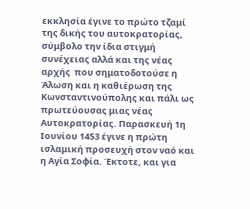εκκλησία έγινε το πρώτο τζαμί της δικής του αυτοκρατορίας, σύμβολο την ίδια στιγμή  συνέχειας αλλά και της νέας αρχής  που σηματοδοτούσε η Άλωση και η καθιέρωση της Κωνσταντινούπολης και πάλι ως πρωτεύουσας μιας νέας Αυτοκρατορίας. Παρασκευή 1η Ιουνίου 1453 έγινε η πρώτη ισλαμική προσευχή στον ναό και η Αγία Σοφία. Έκτοτε, και για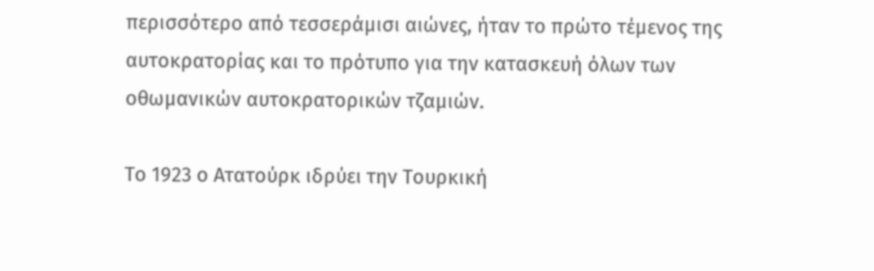περισσότερο από τεσσεράμισι αιώνες, ήταν το πρώτο τέμενος της αυτοκρατορίας και το πρότυπο για την κατασκευή όλων των οθωμανικών αυτοκρατορικών τζαμιών.

Το 1923 ο Ατατούρκ ιδρύει την Τουρκική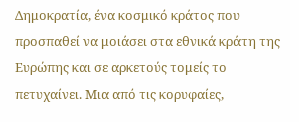Δημοκρατία, ένα κοσμικό κράτος που προσπαθεί να μοιάσει στα εθνικά κράτη της Ευρώπης και σε αρκετούς τομείς το πετυχαίνει. Μια από τις κορυφαίες,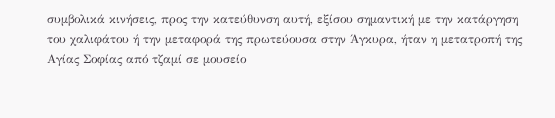συμβολικά κινήσεις, προς την κατεύθυνση αυτή, εξίσου σημαντική με την κατάργηση του χαλιφάτου ή την μεταφορά της πρωτεύουσα στην Άγκυρα, ήταν η μετατροπή της Αγίας Σοφίας από τζαμί σε μουσείο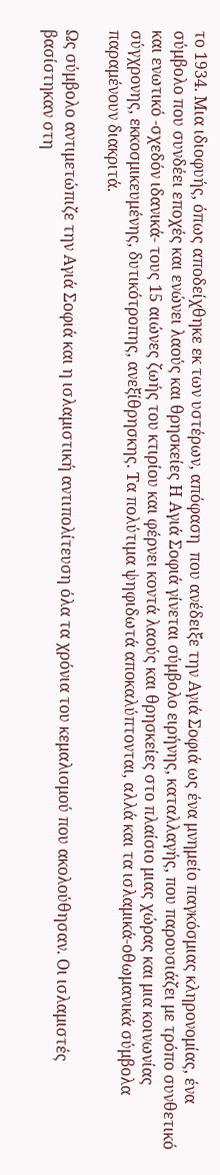το 1934. Μια ιδιοφυής, όπως αποδείχθηκε εκ των υστέρων, απόφαση  που ανέδειξε την Αγιά Σοφιά ως ένα μνημείο παγκόσμιας κληρονομίας, ένα σύμβολο που συνδέει εποχές και ενώνει λαούς και θρησκείες Η Αγιά Σοφιά γίνεται σύμβολο ειρήνης, καταλλαγής, που παρουσιάζει με τρόπο συνθετικό και ενωτικό -σχεδόν ιδανικά- τους 15 αιώνες ζωής του κτιρίου και φέρνει κοντά λαούς και θρησκείες στο πλαίσιο μιας χώρας και μια κοινωνίας σύγχρονης, εκκοσμικευμένης, δυτικότροπης, ανεξίθρησκης. Τα πολύτιμα ψηφιδωτά αποκαλύπτονται, αλλά και τα ισλαμικά-οθωμανικά σύμβολα παραμένουν διακριτά.

Ως σύμβολο αντιμετώπιζε την Αγιά Σοφιά και η ισλαμιστική αντιπολίτευση όλα τα χρόνια του κεμαλισμού που ακολούθησαν. Οι ισλαμιστές βασίστηκαν στη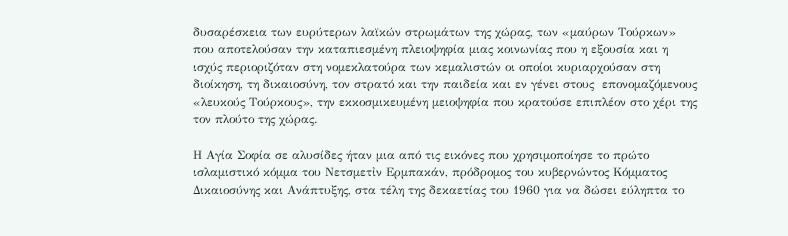δυσαρέσκεια των ευρύτερων λαϊκών στρωμάτων της χώρας, των «μαύρων Τούρκων» που αποτελούσαν την καταπιεσμένη πλειοψηφία μιας κοινωνίας που η εξουσία και η ισχύς περιοριζόταν στη νομεκλατούρα των κεμαλιστών οι οποίοι κυριαρχούσαν στη διοίκηση, τη δικαιοσύνη, τον στρατό και την παιδεία και εν γένει στους  επονομαζόμενους «λευκούς Τούρκους», την εκκοσμικευμένη μειοψηφία που κρατούσε επιπλέον στο χέρι της τον πλούτο της χώρας.

Η Αγία Σοφία σε αλυσίδες ήταν μια από τις εικόνες που χρησιμοποίησε το πρώτο ισλαμιστικό κόμμα του Νετσμετἰν Ερμπακάν, πρόδρομος του κυβερνώντος Κόμματος Δικαιοσύνης και Ανάπτυξης, στα τέλη της δεκαετίας του 1960 για να δώσει εύληπτα το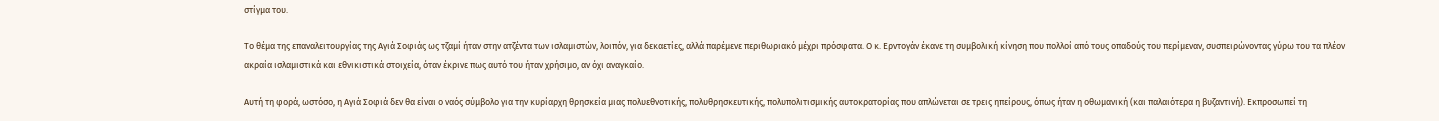στίγμα του.

Το θέμα της επαναλειτουργίας της Αγιά Σοφιάς ως τζαμί ήταν στην ατζέντα των ισλαμιστών, λοιπόν, για δεκαετίες, αλλά παρέμενε περιθωριακό μέχρι πρόσφατα. Ο κ. Ερντογάν έκανε τη συμβολική κίνηση που πολλοί από τους οπαδούς του περίμεναν, συσπειρώνοντας γύρω του τα πλέον ακραία ισλαμιστικά και εθνικιστικά στοιχεία, όταν έκρινε πως αυτό του ήταν χρήσιμο, αν όχι αναγκαίο.

Αυτή τη φορά, ωστόσο, η Αγιά Σοφιά δεν θα είναι ο ναός σύμβολο για την κυρίαρχη θρησκεία μιας πολυεθνοτικής, πολυθρησκευτικής, πολυπολιτισμικής αυτοκρατορίας που απλώνεται σε τρεις ηπείρους, όπως ήταν η οθωμανική (και παλαιότερα η βυζαντινή). Εκπροσωπεί τη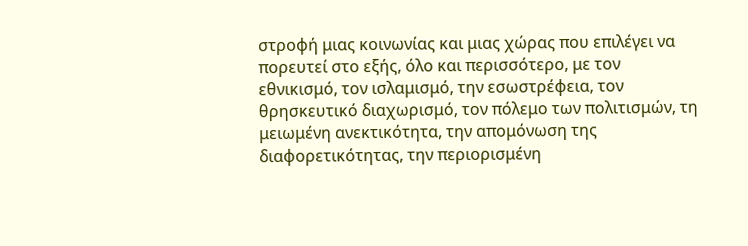στροφή μιας κοινωνίας και μιας χώρας που επιλέγει να πορευτεί στο εξής, όλο και περισσότερο, με τον εθνικισμό, τον ισλαμισμό, την εσωστρέφεια, τον θρησκευτικό διαχωρισμό, τον πόλεμο των πολιτισμών, τη μειωμένη ανεκτικότητα, την απομόνωση της διαφορετικότητας, την περιορισμένη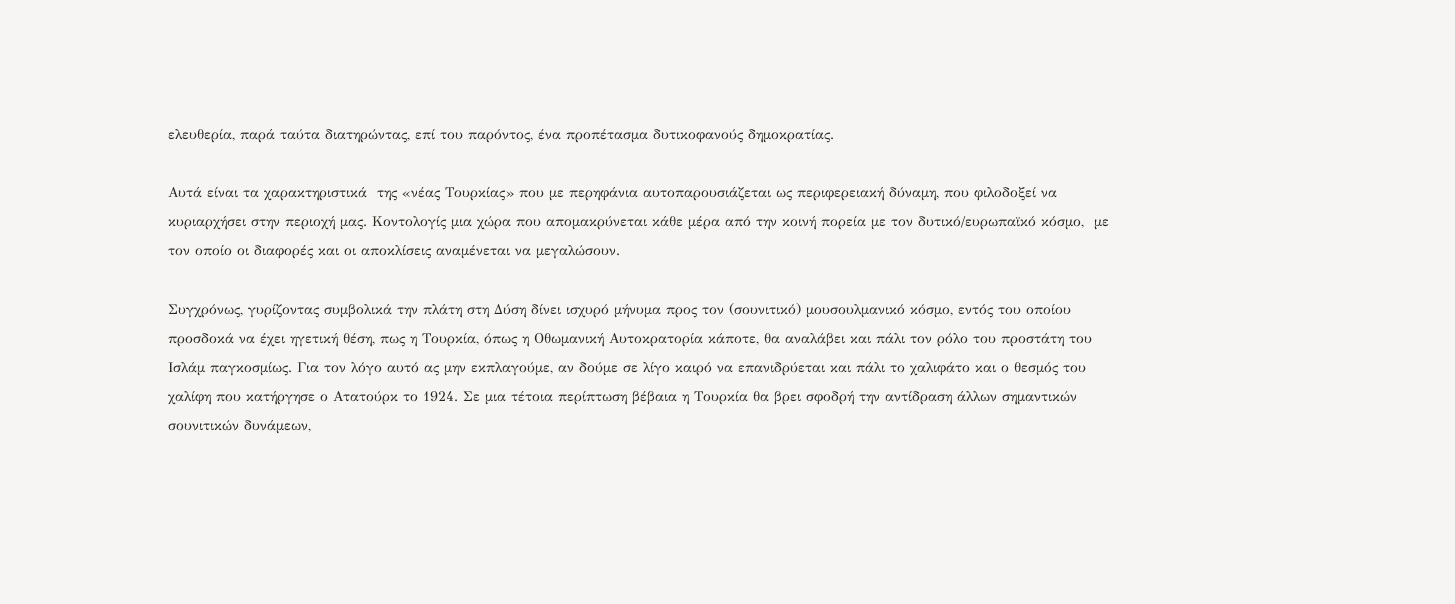ελευθερία, παρά ταύτα διατηρώντας, επί του παρόντος, ένα προπέτασμα δυτικοφανούς δημοκρατίας.

Αυτά είναι τα χαρακτηριστικά  της «νέας Τουρκίας» που με περηφάνια αυτοπαρουσιάζεται ως περιφερειακή δύναμη, που φιλοδοξεί να κυριαρχήσει στην περιοχή μας. Κοντολογίς μια χώρα που απομακρύνεται κάθε μέρα από την κοινή πορεία με τον δυτικό/ευρωπαϊκό κόσμο,  με τον οποίο οι διαφορές και οι αποκλίσεις αναμένεται να μεγαλώσουν.

Συγχρόνως, γυρίζοντας συμβολικά την πλάτη στη Δύση δίνει ισχυρό μήνυμα προς τον (σουνιτικό) μουσουλμανικό κόσμο, εντός του οποίου προσδοκά να έχει ηγετική θέση, πως η Τουρκία, όπως η Οθωμανική Αυτοκρατορία κάποτε, θα αναλάβει και πάλι τον ρόλο του προστάτη του Ισλάμ παγκοσμίως. Για τον λόγο αυτό ας μην εκπλαγούμε, αν δούμε σε λίγο καιρό να επανιδρύεται και πάλι το χαλιφάτο και ο θεσμός του χαλίφη που κατήργησε ο Ατατούρκ το 1924. Σε μια τέτοια περίπτωση βέβαια η Τουρκία θα βρει σφοδρή την αντίδραση άλλων σημαντικών σουνιτικών δυνάμεων,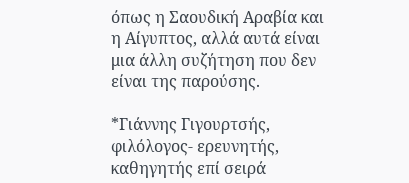όπως η Σαουδική Αραβία και η Αίγυπτος, αλλά αυτά είναι μια άλλη συζήτηση που δεν είναι της παρούσης.

*Γιάννης Γιγουρτσής, φιλόλογος- ερευνητής, καθηγητής επί σειρά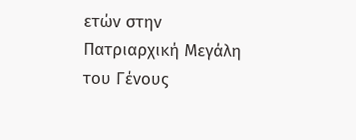ετών στην Πατριαρχική Μεγάλη του Γένους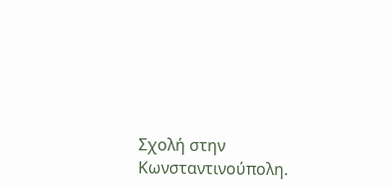Σχολή στην Κωνσταντινούπολη.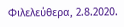Φιλελεύθερα, 2.8.2020.